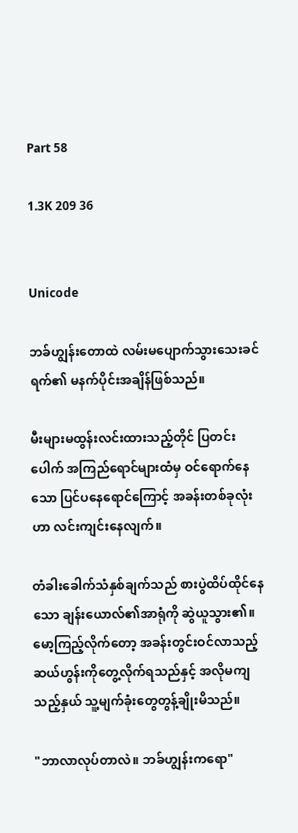Part 58

1.3K 209 36


Unicode

ဘခ်ဟျွန်းတောထဲ လမ်းမပျောက်သွားသေးခင် ရက်၏ မနက်ပိုင်းအချိန်ဖြစ်သည်။

မီးများမထွန်းလင်းထားသည့်တိုင် ပြတင်းပေါက် အကြည်ရောင်များထံမှ ဝင်ရောက်နေသော ပြင်ပနေရောင်ကြောင့် အခန်းတစ်ခုလုံးဟာ လင်းကျင်းနေလျက်။

တံခါးခေါက်သံနှစ်ချက်သည် စားပွဲထိပ်ထိုင်နေသော ချန်းယောလ်၏အာရုံကို ဆွဲယူသွား၏။ မော့ကြည့်လိုက်တော့ အခန်းတွင်းဝင်လာသည့် ဆယ်ဟွန်းကိုတွေ့လိုက်ရသည်နှင့် အလိုမကျသည့်နှယ် သူ့မျက်ခုံးတွေတွန့်ချိုးမိသည်။

"ဘာလာလုပ်တာလဲ။ ဘခ်ဟျွန်းကရော"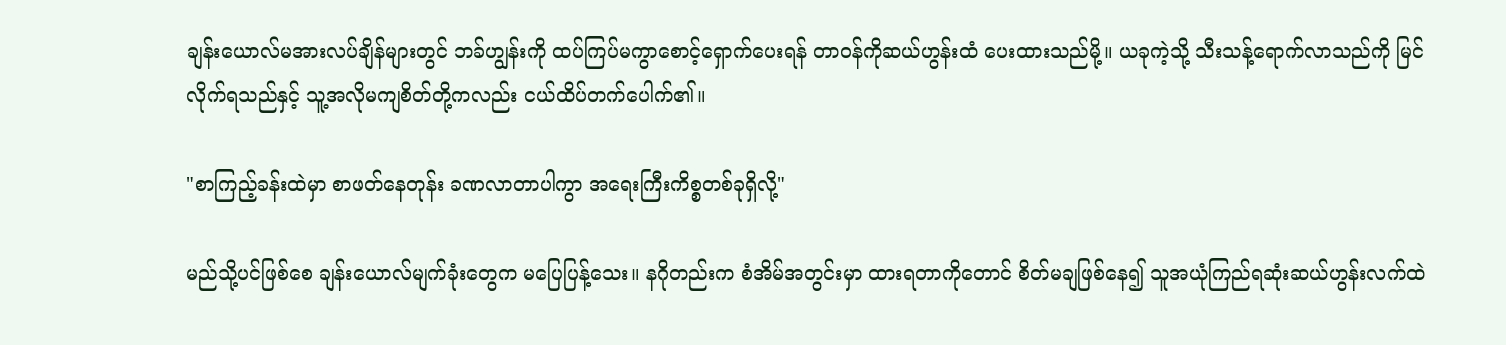ချန်းယောလ်မအားလပ်ချိန်များတွင် ဘခ်ဟျွန်းကို ထပ်ကြပ်မကွာစောင့်ရှောက်ပေးရန် တာဝန်ကိုဆယ်ဟွန်းထံ ပေးထားသည်မို့။ ယခုကဲ့သို့ သီးသန့်ရောက်လာသည်ကို မြင်လိုက်ရသည်နှင့် သူ့အလိုမကျစိတ်တို့ကလည်း ငယ်ထိပ်တက်ပေါက်၏။

"စာကြည့်ခန်းထဲမှာ စာဖတ်နေတုန်း ခဏလာတာပါကွာ အရေးကြီးကိစ္စတစ်ခုရှိလို့"

မည်သို့ပင်ဖြစ်စေ ချန်းယောလ်မျက်ခုံးတွေက မပြေပြန့်သေး။ နဂိုတည်းက စံအိမ်အတွင်းမှာ ထားရတာကိုတောင် စိတ်မချဖြစ်နေ၍ သူအယုံကြည်ရဆုံးဆယ်ဟွန်းလက်ထဲ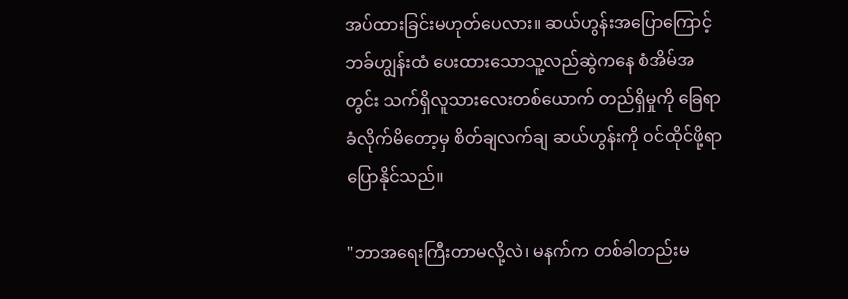အပ်ထားခြင်းမဟုတ်ပေလား။ ဆယ်ဟွန်းအပြောကြောင့် ဘခ်ဟျွန်းထံ ပေးထားသောသူ့လည်ဆွဲကနေ စံအိမ်အတွင်း သက်ရှိလူသားလေးတစ်ယောက် တည်ရှိမှုကို ခြေရာခံလိုက်မိတော့မှ စိတ်ချလက်ချ ဆယ်ဟွန်းကို ဝင်ထိုင်ဖို့ရာ ပြောနိုင်သည်။

"ဘာအရေးကြီးတာမလို့လဲ၊ မနက်က တစ်ခါတည်းမ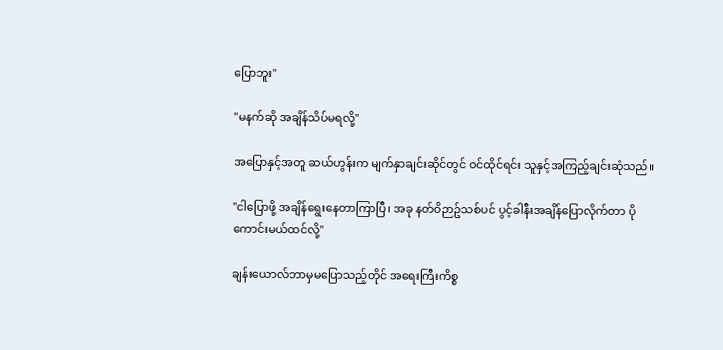ပြောဘူး"

"မနက်ဆို အချိန်သိပ်မရလို့"

အပြောနှင့်အတူ ဆယ်ဟွန်းက မျက်နှာချင်းဆိုင်တွင် ဝင်ထိုင်ရင်း သူနှင့်အကြည့်ချင်းဆုံသည်။

"ငါပြောဖို့ အချိန်ရွေးနေတာကြာပြီ၊ အခု နတ်ဝိဉာဥ်သစ်ပင် ပွင့်ခါနီးအချိန်ပြောလိုက်တာ ပိုကောင်းမယ်ထင်လို့"

ချန်းယောလ်ဘာမှမပြောသည့်တိုင် အရေးကြီးကိစ္စ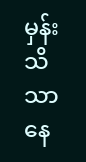မှန်း သိသာနေ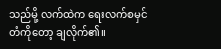သည်မို့ လက်ထဲက ရေးလက်စမှင်တံကိုတော့ ချလိုက်၏။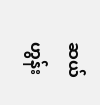ဆယ်ဟွန်း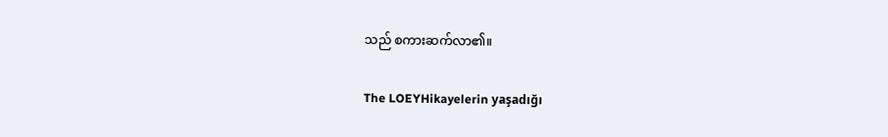သည် စကားဆက်လာ၏။

The LOEYHikayelerin yaşadığı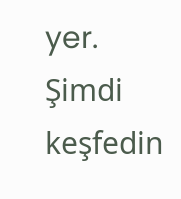yer. Şimdi keşfedin